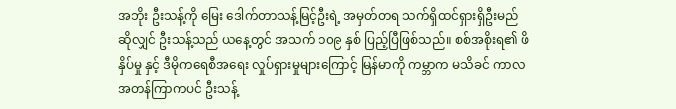အဘိုး ဦးသန့်ကို မြေး ဒေါက်တာသန့်မြင့်ဦးရဲ့ အမှတ်တရ သက်ရှိထင်ရှားရှိဦးမည် ဆိုလျှင် ဦးသန့်သည် ယနေ့တွင် အသက် ၁၀၉ နှစ် ပြည့်ပြီဖြစ်သည်။ စစ်အစိုးရ၏ ဖိနှိပ်မှု နှင့် ဒီမိုကရေစီအရေး လှုပ်ရှားမှုများကြောင့် မြန်မာကို ကမ္ဘာက မသိခင် ကာလအတန်ကြာကပင် ဦးသန့်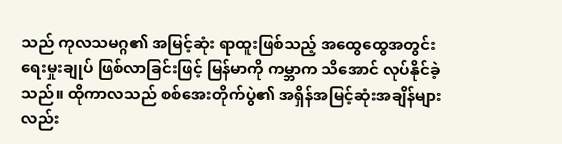သည် ကုလသမဂ္ဂ၏ အမြင့်ဆုံး ရာထူးဖြစ်သည့် အထွေထွေအတွင်းရေးမှုးချုပ် ဖြစ်လာခြင်းဖြင့် မြန်မာကို ကမ္ဘာက သိအောင် လုပ်နိုင်ခဲ့သည်။ ထိုကာလသည် စစ်အေးတိုက်ပွဲ၏ အရှိန်အမြင့်ဆုံးအချိန်များလည်း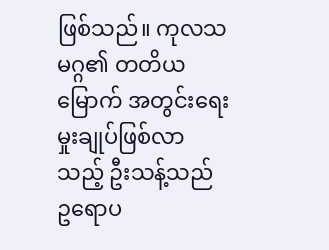ဖြစ်သည်။ ကုလသမဂ္ဂ၏ တတိယမြောက် အတွင်းရေးမှုးချုပ်ဖြစ်လာသည့် ဦးသန့်သည် ဥရောပ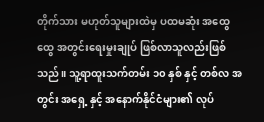တိုက်သား မဟုတ်သူများထဲမှ ပထမဆုံး အထွေထွေ အတွင်းရေးမှုးချုပ် ဖြစ်လာသူလည်းဖြစ်သည်။ သူ့ရာထူးသက်တမ်း ၁၀ နှစ် နှင့် တစ်လ အတွင်း အရှေ့ နှင့် အနောက်နိုင်ငံများ၏ လုပ်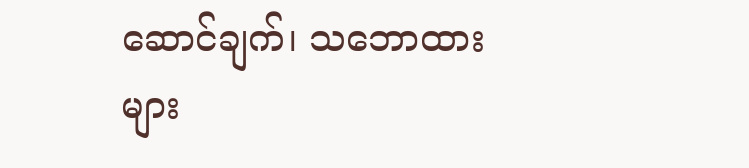ဆောင်ချက်၊ သဘောထားများ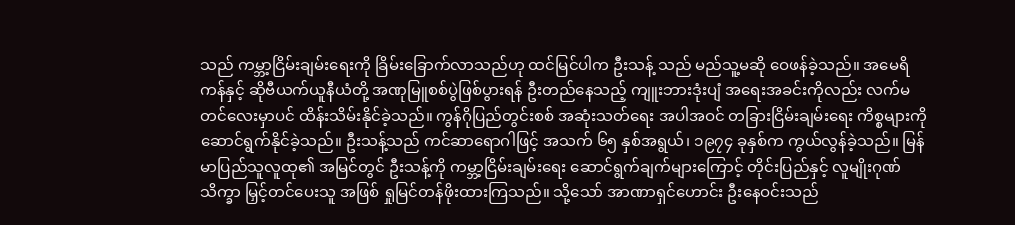သည် ကမ္ဘာ့ငြိမ်းချမ်းရေးကို ခြိမ်းခြောက်လာသည်ဟု ထင်မြင်ပါက ဦးသန့် သည် မည်သူ့မဆို ဝေဖန်ခဲ့သည်။ အမေရိကန်နှင့် ဆိုဗီယက်ယူနီယံတို့ အဏုမြူစစ်ပွဲဖြစ်ပွားရန် ဦးတည်နေသည့် ကျူးဘားဒုံးပျံ အရေးအခင်းကိုလည်း လက်မတင်လေးမှာပင် ထိန်းသိမ်းနိုင်ခဲ့သည်။ ကွန်ဂိုပြည်တွင်းစစ် အဆုံးသတ်ရေး အပါအဝင် တခြားငြိမ်းချမ်းရေး ကိစ္စများကို ဆောင်ရွက်နိုင်ခဲ့သည်။ ဦးသန့်သည် ကင်ဆာရောဂါဖြင့် အသက် ၆၅ နှစ်အရွယ်၊ ၁၉၇၄ ခုနှစ်က ကွယ်လွန်ခဲ့သည်။ မြန်မာပြည်သူလူထု၏ အမြင်တွင် ဦးသန့်ကို ကမ္ဘာ့ငြိမ်းချမ်းရေး ဆောင်ရွက်ချက်များကြောင့် တိုင်းပြည်နှင့် လူမျိုးဂုဏ်သိက္ခာ မြှင့်တင်ပေးသူ အဖြစ် ရှုမြင်တန်ဖိုးထားကြသည်။ သို့သော် အာဏာရှင်ဟောင်း ဦးနေဝင်းသည်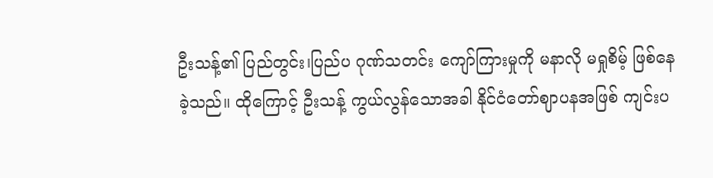ဦးသန့်၏ ပြည်တွင်း၊ပြည်ပ ဂုဏ်သတင်း ကျော်ကြားမှုကို မနာလို မရှုစိမ့် ဖြစ်နေခဲ့သည်။ ထိုကြောင့် ဦးသန့် ကွယ်လွန်သောအခါ နိုင်ငံတော်ဈာပနအဖြစ် ကျင်းပ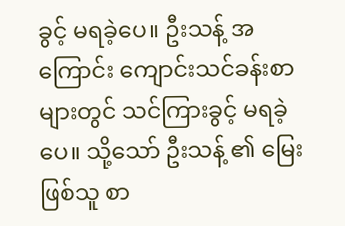ခွင့် မရခဲ့ပေ။ ဦးသန့် အကြောင်း ကျောင်းသင်ခန်းစာများတွင် သင်ကြားခွင့် မရခဲ့ပေ။ သို့သော် ဦးသန့် ၏ မြေးဖြစ်သူ စာ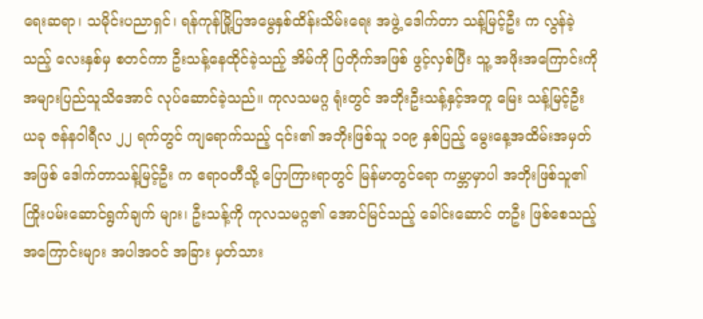ရေးဆရာ၊ သမိုင်းပညာရှင်၊ ရန်ကုန်မြို့ပြအမွေနှစ်ထိန်းသိမ်းရေး အဖွဲ့ ဒေါက်တာ သန့်မြင့်ဦး က လွန်ခဲ့သည့် လေးနှစ်မှ စတင်ကာ ဦးသန့်နေထိုင်ခဲ့သည့် အိမ်ကို ပြတိုက်အဖြစ် ဖွင့်လှစ်ပြီး သူ့ အဖိုးအကြောင်းကို အများပြည်သူသိအောင် လုပ်ဆောင်ခဲ့သည်။ ကုလသမဂ္ဂ ရုံးတွင် အဘိုးဦးသန့်နှင့်အတူ မြေး သန့်မြင့်ဦး ယခု ဇန်နဝါရီလ ၂၂ ရက်တွင် ကျရောက်သည့် ၎င်း၏ အဘိုးဖြစ်သူ ၁၀၉ နှစ်ပြည့် မွေးနေ့အထိမ်းအမှတ်အဖြစ် ဒေါက်တာသန့်မြင့်ဦး က ဧရာဝတီသို့ ပြောကြားရာတွင် မြန်မာတွင်ရော ကမ္ဘာမှာပါ အဘိုးဖြစ်သူ၏ ကြိုးပမ်းဆောင်ရွက်ချက် များ၊ ဦးသန့်ကို ကုလသမဂ္ဂ၏ အောင်မြင်သည့် ခေါင်းဆောင် တဦး ဖြစ်စေသည့် အကြောင်းများ အပါအဝင် အခြား မှတ်သား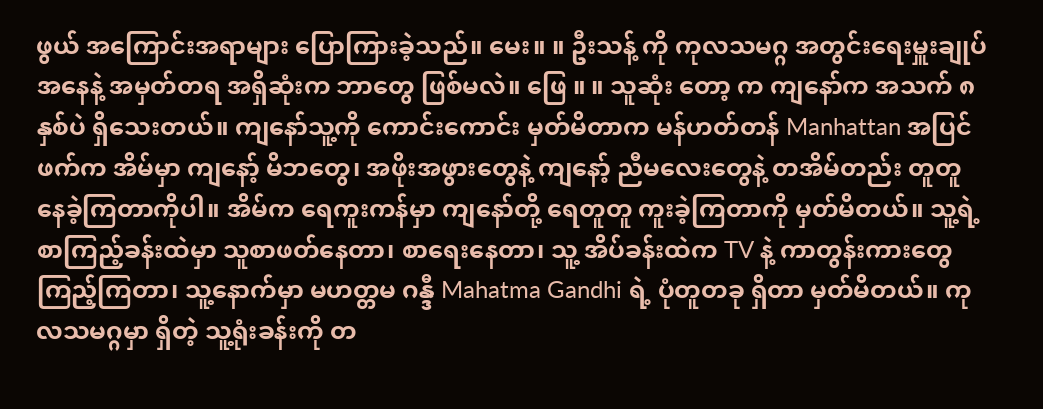ဖွယ် အကြောင်းအရာများ ပြောကြားခဲ့သည်။ မေး။ ။ ဦးသန့် ကို ကုလသမဂ္ဂ အတွင်းရေးမှူးချုပ် အနေနဲ့ အမှတ်တရ အရှိဆုံးက ဘာတွေ ဖြစ်မလဲ။ ဖြေ ။ ။ သူဆုံး တော့ က ကျနော်က အသက် ၈ နှစ်ပဲ ရှိသေးတယ်။ ကျနော်သူ့ကို ကောင်းကောင်း မှတ်မိတာက မန်ဟတ်တန် Manhattan အပြင်ဖက်က အိမ်မှာ ကျနော့် မိဘတွေ၊ အဖိုးအဖွားတွေနဲ့ ကျနော့် ညီမလေးတွေနဲ့ တအိမ်တည်း တူတူနေခဲ့ကြတာကိုပါ။ အိမ်က ရေကူးကန်မှာ ကျနော်တို့ ရေတူတူ ကူးခဲ့ကြတာကို မှတ်မိတယ်။ သူ့ရဲ့ စာကြည့်ခန်းထဲမှာ သူစာဖတ်နေတာ၊ စာရေးနေတာ၊ သူ့ အိပ်ခန်းထဲက TV နဲ့ ကာတွန်းကားတွေကြည့်ကြတာ၊ သူ့နောက်မှာ မဟတ္တမ ဂန္ဒီ Mahatma Gandhi ရဲ့ ပုံတူတခု ရှိတာ မှတ်မိတယ်။ ကုလသမဂ္ဂမှာ ရှိတဲ့ သူ့ရုံးခန်းကို တ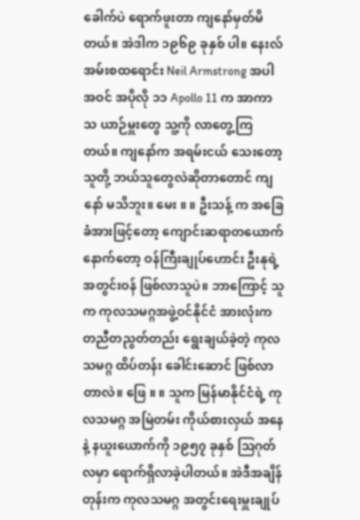ခေါက်ပဲ ရောက်ဖူးတာ ကျနော်မှတ်မိတယ်။ အဲဒါက ၁၉၆၉ ခုနှစ် ပါ။ နေးလ် အမ်းစထရောင်း Neil Armstrong အပါအဝင် အပိုလို ၁၁ Apollo 11 က အာကာသ ယာဉ်မှူးတွေ သူ့ကို လာတွေ့ကြတယ်။ ကျနော်က အရမ်းငယ် သေးတော့ သူတို့ ဘယ်သူတွေလဲဆိုတာတောင် ကျနော် မသိဘူး။ မေး ။ ။ ဦးသန့် က အခြေခံအားဖြင့်တော့ ကျောင်းဆရာတယောက် နောက်တော့ ဝန်ကြီးချုပ်ဟောင်း ဦးနုရဲ့ အတွင်းဝန် ဖြစ်လာသူပဲ။ ဘာကြောင့် သူက ကုလသမဂ္ဂအဖွဲ့ဝင်နိုင်ငံ အားလုံးက တညီတညွတ်တည်း ရွေးချယ်ခဲ့တဲ့ ကုလသမဂ္ဂ ထိပ်တန်း ခေါင်းဆောင် ဖြစ်လာတာလဲ။ ဖြေ ။ ။ သူက မြန်မာနိုင်ငံရဲ့ ကုလသမဂ္ဂ အမြဲတမ်း ကိုယ်စားလှယ် အနေနဲ့ နယူးယောက်ကို ၁၉၅၇ ခုနှစ် သြဂုတ်လမှာ ရောက်ရှိလာခဲ့ပါတယ်။ အဲဒီအချိန်တုန်းက ကုလသမဂ္ဂ အတွင်းရေးမှူးချုပ်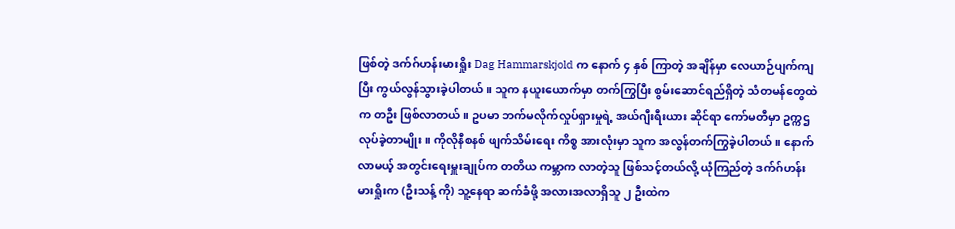ဖြစ်တဲ့ ဒက်ဂ်ဟန်းမားရှိုး Dag Hammarskjold က နောက် ၄ နှစ် ကြာတဲ့ အချိန်မှာ လေယာဉ်ပျက်ကျပြီး ကွယ်လွန်သွားခဲ့ပါတယ်။ သူက နယူးယောက်မှာ တက်ကြွပြီး စွမ်းဆောင်ရည်ရှိတဲ့ သံတမန်တွေထဲက တဦး ဖြစ်လာတယ်။ ဥပမာ ဘက်မလိုက်လှုပ်ရှားမှုရဲ့ အယ်ဂျီးရီးယား ဆိုင်ရာ ကော်မတီမှာ ဥက္ကဌ လုပ်ခဲ့တာမျိုး။ ကိုလိုနီစနစ် ဖျက်သိမ်းရေး ကိစ္စ အားလုံးမှာ သူက အလွန်တက်ကြွခဲ့ပါတယ်။ နောက်လာမယ့် အတွင်းရေးမှူးချုပ်က တတိယ ကမ္ဘာက လာတဲ့သူ ဖြစ်သင့်တယ်လို့ ယုံကြည်တဲ့ ဒက်ဂ်ဟန်းမားရှိုးက (ဦးသန့် ကို) သူ့နေရာ ဆက်ခံဖို့ အလားအလာရှိသူ ၂ ဦးထဲက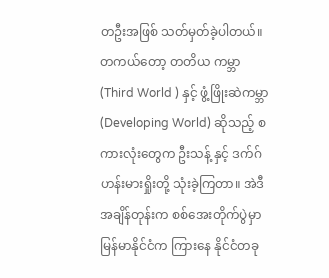တဦးအဖြစ် သတ်မှတ်ခဲ့ပါတယ်။ တကယ်တော့ တတိယ ကမ္ဘာ (Third World ) နှင့် ဖွံ့ဖြိုးဆဲကမ္ဘာ (Developing World) ဆိုသည့် စကားလုံးတွေက ဦးသန့် နှင့် ဒက်ဂ်ဟန်းမားရှိုးတို့ သုံးခဲ့ကြတာ။ အဲဒီအချိန်တုန်းက စစ်အေးတိုက်ပွဲမှာ မြန်မာနိုင်ငံက ကြားနေ နိုင်ငံတခု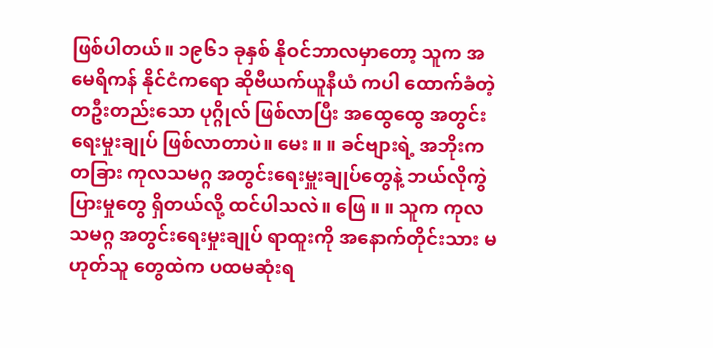ဖြစ်ပါတယ်။ ၁၉၆၁ ခုနှစ် နိုဝင်ဘာလမှာတော့ သူက အမေရိကန် နိုင်ငံကရော ဆိုဗီယက်ယူနီယံ ကပါ ထောက်ခံတဲ့ တဦးတည်းသော ပုဂ္ဂိုလ် ဖြစ်လာပြီး အထွေထွေ အတွင်းရေးမှုးချုပ် ဖြစ်လာတာပဲ။ မေး ။ ။ ခင်ဗျားရဲ့ အဘိုးက တခြား ကုလသမဂ္ဂ အတွင်းရေးမှူးချုပ်တွေနဲ့ ဘယ်လိုကွဲပြားမှုတွေ ရှိတယ်လို့ ထင်ပါသလဲ။ ဖြေ ။ ။ သူက ကုလသမဂ္ဂ အတွင်းရေးမှုးချုပ် ရာထူးကို အနောက်တိုင်းသား မဟုတ်သူ တွေထဲက ပထမဆုံးရ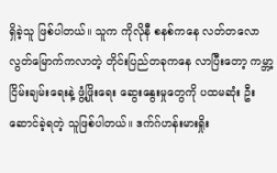ရှိခဲ့သူ ဖြစ်ပါတယ်။ သူက ကိုလိုနီ စနစ်ကနေ လတ်တလော လွတ်မြောက်ကလာတဲ့ တိုင်းပြည်တခုကနေ လာပြီးတော့ ကမ္ဘာ့ ငြိမ်းချမ်းရေးနဲ့ ဖွံ့ဖြိုးရေး ဆွေးနွေးမှုတွေကို ပထမဆုံး ဦးဆောင်ခဲ့ရတဲ့ သူဖြစ်ပါတယ်။ ဒက်ဂ်ဟန်းမားရှိုး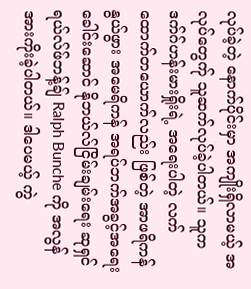လုပ်ခဲ့တဲ့ နောက်ပိုင်းမှာ အကျိုးရှိလာမယ့် အလုပ်တွေက်ု သူဆက်လုပ်ခဲ့ပါတယ်။ သူက ဒက်ဂ်ဟန်းမားရှိုးရဲ့ အရေးပါတဲ့ လက်ထောက်တယောက်လည်း ဖြစ်တဲ့ အာဖရိကန်နွယ်ဖွား အမေရိကန် အရပ်ဘက်အခွင့်အရေး ခေါင်းဆောင် နိုဘယ်လ်ငြိမ်းချမ်းရေး ဆုရှင် ရယ်လ်ဖ်ဘန့်ချ် Ralph Bunche ကို အလွန်အားကိုးခဲ့ပါတယ်။ ဒါပေမယ့် ကွဲ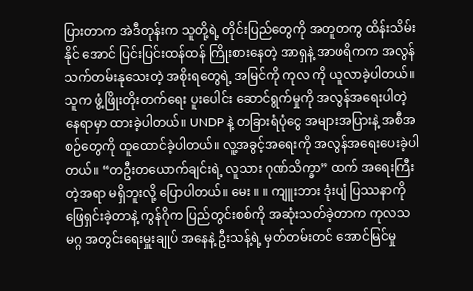ပြားတာက အဲဒီတုန်းက သူတို့ရဲ့ တိုင်းပြည်တွေကို အတူတကွ ထိန်းသိမ်းနိုင် အောင် ပြင်းပြင်းထန်ထန် ကြိုးစားနေတဲ့ အာရှနဲ့ အာဖရိကက အလွန် သက်တမ်းနုသေးတဲ့ အစိုးရတွေရဲ့ အမြင်ကို ကုလ ကို ယူလာခဲ့ပါတယ်။ သူက ဖွံ့ဖြိုးတိုးတက်ရေး ပူးပေါင်း ဆောင်ရွက်မှုကို အလွန်အရေးပါတဲ့ နေရာမှာ ထားခဲ့ပါတယ်။ UNDP နဲ့ တခြားရံပုံငွေ အများအပြားနဲ့ အစီအစဉ်တွေကို ထူထောင်ခဲ့ပါတယ်။ လူ့အခွင့်အရေးကို အလွန်အရေးပေးခဲ့ပါတယ်။ “တဦးတယောက်ချင်းရဲ့ လူသား ဂုဏ်သိက္ခာ” ထက် အရေးကြီးတဲ့အရာ မရှိဘူးလို့ ပြောပါတယ်။ မေး ။ ။ ကျူးဘား ဒုံးပျံ ပြဿနာကို ဖြေရှင်းခဲ့တာနဲ့ ကွန်ဂိုက ပြည်တွင်းစစ်ကို အဆုံးသတ်ခဲ့တာက ကုလသမဂ္ဂ အတွင်းရေးမှူးချုပ် အနေနဲ့ ဦးသန့်ရဲ့ မှတ်တမ်းတင် အောင်မြင်မှု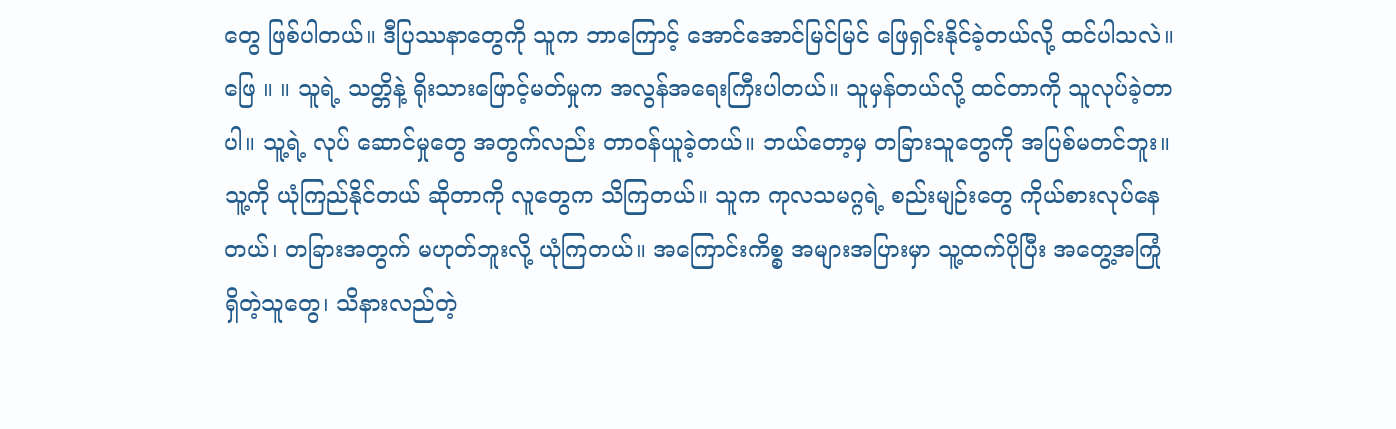တွေ ဖြစ်ပါတယ်။ ဒီပြဿနာတွေကို သူက ဘာကြောင့် အောင်အောင်မြင်မြင် ဖြေရှင်းနိုင်ခဲ့တယ်လို့ ထင်ပါသလဲ။ ဖြေ ။ ။ သူရဲ့ သတ္တိနဲ့ ရိုးသားဖြောင့်မတ်မှုက အလွန်အရေးကြီးပါတယ်။ သူမှန်တယ်လို့ ထင်တာကို သူလုပ်ခဲ့တာပါ။ သူ့ရဲ့ လုပ် ဆောင်မှုတွေ အတွက်လည်း တာဝန်ယူခဲ့တယ်။ ဘယ်တော့မှ တခြားသူတွေကို အပြစ်မတင်ဘူး။ သူ့ကို ယုံကြည်နိုင်တယ် ဆိုတာကို လူတွေက သိကြတယ်။ သူက ကုလသမဂ္ဂရဲ့ စည်းမျဉ်းတွေ ကိုယ်စားလုပ်နေတယ်၊ တခြားအတွက် မဟုတ်ဘူးလို့ ယုံကြတယ်။ အကြောင်းကိစ္စ အများအပြားမှာ သူ့ထက်ပိုပြီး အတွေ့အကြုံ ရှိတဲ့သူတွေ၊ သိနားလည်တဲ့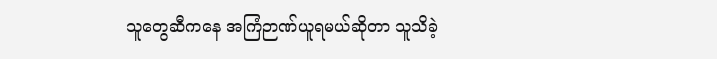သူတွေဆီကနေ အကြံဉာဏ်ယူရမယ်ဆိုတာ သူသိခဲ့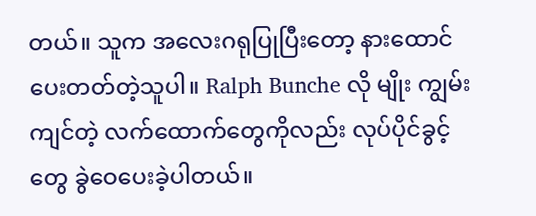တယ်။ သူက အလေးဂရုပြုပြီးတော့ နားထောင်ပေးတတ်တဲ့သူပါ။ Ralph Bunche လို မျိုး ကျွမ်းကျင်တဲ့ လက်ထောက်တွေကိုလည်း လုပ်ပိုင်ခွင့်တွေ ခွဲဝေပေးခဲ့ပါတယ်။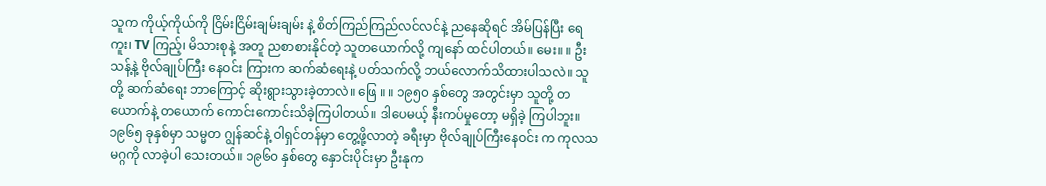သူက ကိုယ့်ကိုယ်ကို ငြိမ်းငြိမ်းချမ်းချမ်း နဲ့ စိတ်ကြည်ကြည်လင်လင်နဲ့ ညနေဆိုရင် အိမ်ပြန်ပြီး ရေကူး၊ TV ကြည့်၊ မိသားစုနဲ့ အတူ ညစာစားနိုင်တဲ့ သူတယောက်လို့ ကျနော် ထင်ပါတယ်။ မေး။ ။ ဦးသန့်နဲ့ ဗိုလ်ချုပ်ကြီး နေဝင်း ကြားက ဆက်ဆံရေးနဲ့ ပတ်သက်လို့ ဘယ်လောက်သိထားပါသလဲ။ သူတို့ ဆက်ဆံရေး ဘာကြောင့် ဆိုးရွားသွားခဲ့တာလဲ။ ဖြေ ။ ။ ၁၉၅၀ နှစ်တွေ အတွင်းမှာ သူတို့ တယောက်နဲ့ တယောက် ကောင်းကောင်းသိခဲ့ကြပါတယ်။ ဒါပေမယ့် နီးကပ်မှုတော့ မရှိခဲ့ ကြပါဘူး။ ၁၉၆၅ ခုနှစ်မှာ သမ္မတ ဂျွန်ဆင်နဲ့ ဝါရှင်တန်မှာ တွေ့ဖို့လာတဲ့ ခရီးမှာ ဗိုလ်ချုပ်ကြီးနေဝင်း က ကုလသမဂ္ဂကို လာခဲ့ပါ သေးတယ်။ ၁၉၆၀ နှစ်တွေ နှောင်းပိုင်းမှာ ဦးနုက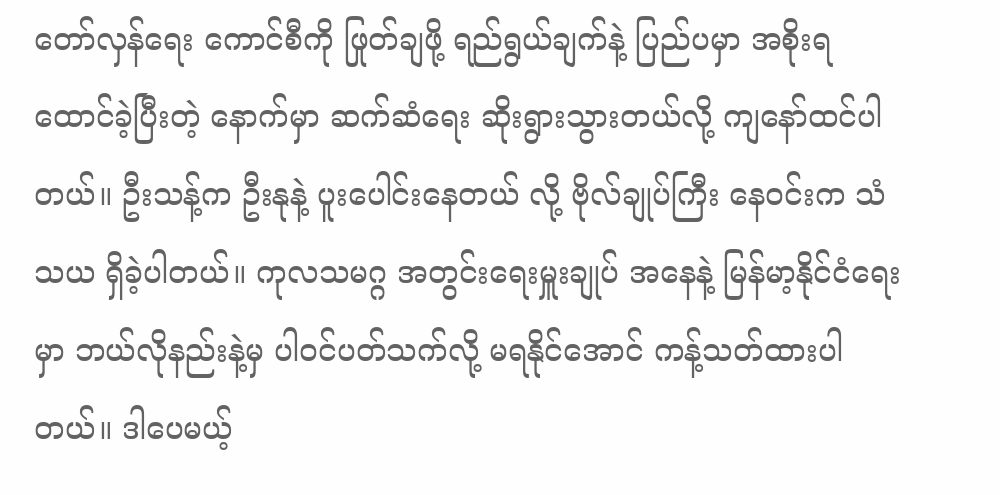တော်လှန်ရေး ကောင်စီကို ဖြုတ်ချဖို့ ရည်ရွယ်ချက်နဲ့ ပြည်ပမှာ အစိုးရ ထောင်ခဲ့ပြီးတဲ့ နောက်မှာ ဆက်ဆံရေး ဆိုးရွားသွားတယ်လို့ ကျနော်ထင်ပါတယ်။ ဦးသန့်က ဦးနုနဲ့ ပူးပေါင်းနေတယ် လို့ ဗိုလ်ချုပ်ကြီး နေဝင်းက သံသယ ရှိခဲ့ပါတယ်။ ကုလသမဂ္ဂ အတွင်းရေးမှူးချုပ် အနေနဲ့ မြန်မာ့နိုင်ငံရေးမှာ ဘယ်လိုနည်းနဲ့မှ ပါဝင်ပတ်သက်လို့ မရနိုင်အောင် ကန့်သတ်ထားပါတယ်။ ဒါပေမယ့်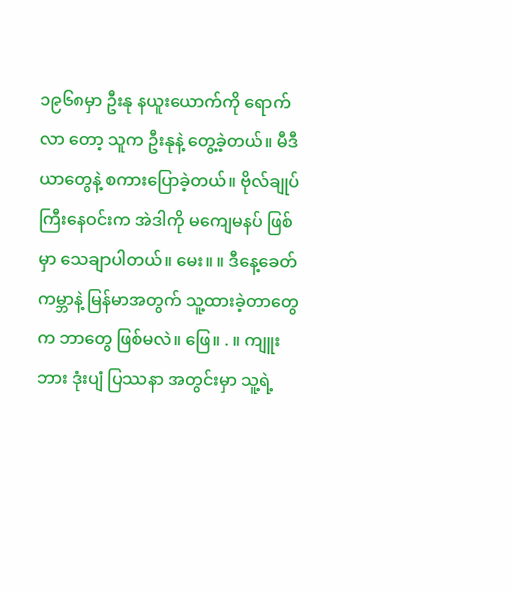၁၉၆၈မှာ ဦးနု နယူးယောက်ကို ရောက်လာ တော့ သူက ဦးနုနဲ့ တွေ့ခဲ့တယ်။ မီဒီယာတွေနဲ့ စကားပြောခဲ့တယ်။ ဗိုလ်ချုပ်ကြီးနေဝင်းက အဲဒါကို မကျေမနပ် ဖြစ်မှာ သေချာပါတယ်။ မေး။ ။ ဒီနေ့ခေတ် ကမ္ဘာနဲ့ မြန်မာအတွက် သူ့ထားခဲ့တာတွေက ဘာတွေ ဖြစ်မလဲ။ ဖြေ။ . ။ ကျူးဘား ဒုံးပျံ ပြဿနာ အတွင်းမှာ သူ့ရဲ့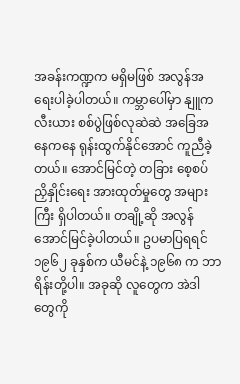အခန်းကဏ္ဍက မရှိမဖြစ် အလွန်အရေးပါခဲ့ပါတယ်။ ကမ္ဘာပေါ်မှာ နျူကလီးယား စစ်ပွဲဖြစ်လုဆဲဆဲ အခြေအနေကနေ ရုန်းထွက်နိုင်အောင် ကူညီခဲ့တယ်။ အောင်မြင်တဲ့ တခြား စေ့စပ်ညှိနှိုင်းရေး အားထုတ်မှုတွေ အများကြီး ရှိပါတယ်။ တချို့ဆို အလွန်အောင်မြင်ခဲ့ပါတယ်။ ဥပမာပြရရင် ၁၉၆၂ ခုနှစ်က ယီမင်နဲ့ ၁၉၆၈ က ဘာရိန်းတို့ပါ။ အခုဆို လူတွေက အဲဒါတွေကို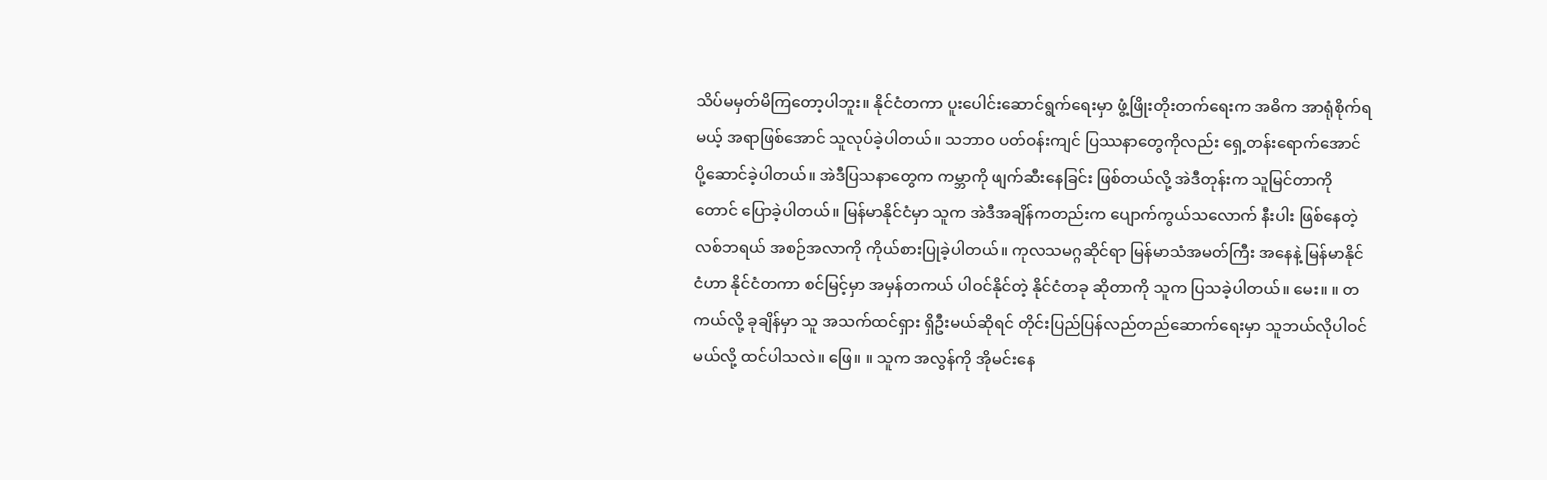သိပ်မမှတ်မိကြတော့ပါဘူး။ နိုင်ငံတကာ ပူးပေါင်းဆောင်ရွက်ရေးမှာ ဖွံ့ဖြိုးတိုးတက်ရေးက အဓိက အာရုံစိုက်ရမယ့် အရာဖြစ်အောင် သူလုပ်ခဲ့ပါတယ်။ သဘာဝ ပတ်ဝန်းကျင် ပြဿနာတွေကိုလည်း ရှေ့တန်းရောက်အောင် ပို့ဆောင်ခဲ့ပါတယ်။ အဲဒီပြသနာတွေက ကမ္ဘာကို ဖျက်ဆီးနေခြင်း ဖြစ်တယ်လို့ အဲဒီတုန်းက သူမြင်တာကို တောင် ပြောခဲ့ပါတယ်။ မြန်မာနိုင်ငံမှာ သူက အဲဒီအချိန်ကတည်းက ပျောက်ကွယ်သလောက် နီးပါး ဖြစ်နေတဲ့ လစ်ဘရယ် အစဉ်အလာကို ကိုယ်စားပြုခဲ့ပါတယ်။ ကုလသမဂ္ဂဆိုင်ရာ မြန်မာသံအမတ်ကြီး အနေနဲ့ မြန်မာနိုင်ငံဟာ နိုင်ငံတကာ စင်မြင့်မှာ အမှန်တကယ် ပါဝင်နိုင်တဲ့ နိုင်ငံတခု ဆိုတာကို သူက ပြသခဲ့ပါတယ်။ မေး။ ။ တကယ်လို့ ခုချိန်မှာ သူ အသက်ထင်ရှား ရှိဦးမယ်ဆိုရင် တိုင်းပြည်ပြန်လည်တည်ဆောက်ရေးမှာ သူဘယ်လိုပါဝင် မယ်လို့ ထင်ပါသလဲ။ ဖြေ။ ။ သူက အလွန်ကို အိုမင်းနေ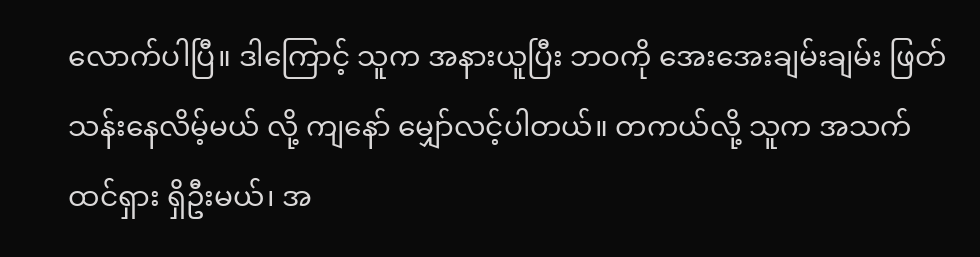လောက်ပါပြီ။ ဒါကြောင့် သူက အနားယူပြီး ဘဝကို အေးအေးချမ်းချမ်း ဖြတ်သန်းနေလိမ့်မယ် လို့ ကျနော် မျှော်လင့်ပါတယ်။ တကယ်လို့ သူက အသက်ထင်ရှား ရှိဦးမယ်၊ အ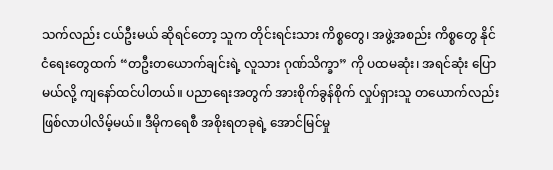သက်လည်း ငယ်ဦးမယ် ဆိုရင်တော့ သူက တိုင်းရင်းသား ကိစ္စတွေ၊ အဖွဲ့အစည်း ကိစ္စတွေ နိုင်ငံရေးတွေထက် “တဦးတယောက်ချင်းရဲ့ လူသား ဂုဏ်သိက္ခာ” ကို ပထမဆုံး၊ အရင်ဆုံး ပြောမယ်လို့ ကျနော်ထင်ပါတယ်။ ပညာရေးအတွက် အားစိုက်ခွန်စိုက် လှုပ်ရှားသူ တယောက်လည်း ဖြစ်လာပါလိမ့်မယ်။ ဒီမိုကရေစီ အစိုးရတခုရဲ့ အောင်မြင်မှု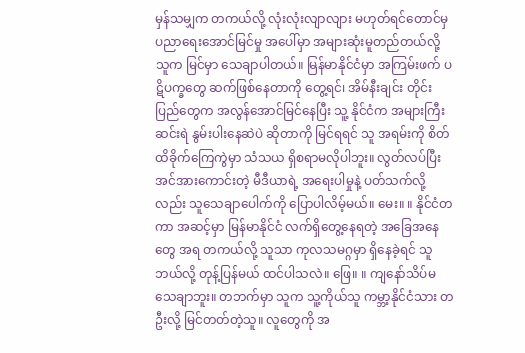မှန်သမျှက တကယ်လို့ လုံးလုံးလျာလျား မဟုတ်ရင်တောင်မှ ပညာရေးအောင်မြင်မှု အပေါ်မှာ အများဆုံးမူတည်တယ်လို့ သူက မြင်မှာ သေချာပါတယ်။ မြန်မာနိုင်ငံမှာ အကြမ်းဖက် ပဋိပက္ခတွေ ဆက်ဖြစ်နေတာကို တွေ့ရင်၊ အိမ်နီးချင်း တိုင်းပြည်တွေက အလွန်အောင်မြင်နေပြီး သူ့ နိုင်ငံက အများကြီးဆင်းရဲ နွမ်းပါးနေဆဲပဲ ဆိုတာကို မြင်ရရင် သူ အရမ်းကို စိတ်ထိခိုက်ကြေကွဲမှာ သံသယ ရှိစရာမလိုပါဘူး။ လွတ်လပ်ပြီး အင်အားကောင်းတဲ့ မီဒီယာရဲ့ အရေးပါမှုနဲ့ ပတ်သက်လို့လည်း သူသေချာပေါက်ကို ပြောပါလိမ့်မယ်။ မေး။ ။ နိုင်ငံတကာ အဆင့်မှာ မြန်မာနိုင်ငံ လက်ရှိတွေ့နေရတဲ့ အခြေအနေတွေ အရ တကယ်လို့ သူသာ ကုလသမဂ္ဂမှာ ရှိနေခဲ့ရင် သူဘယ်လို့ တုန့်ပြန်မယ် ထင်ပါသလဲ။ ဖြေ။ ။ ကျနော်သိပ်မသေချာဘူး။ တဘက်မှာ သူက သူ့ကိုယ်သူ ကမ္ဘာ့နိုင်ငံသား တဦးလို့ မြင်တတ်တဲ့သူ။ လူတွေကို အ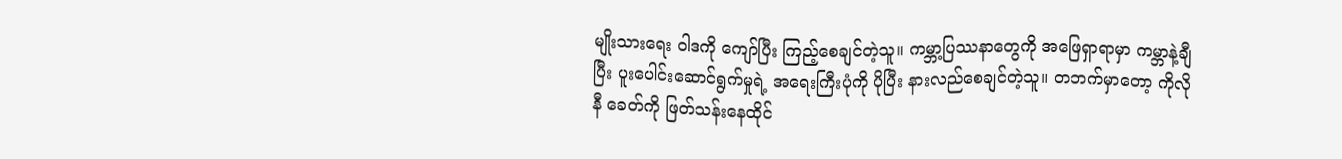မျိုးသားရေး ဝါဒကို ကျော်ပြီး ကြည့်စေချင်တဲ့သူ။ ကမ္ဘာ့ပြဿနာတွေကို အဖြေရှာရာမှာ ကမ္ဘာနဲ့ချီပြီး ပူးပေါင်းဆောင်ရွက်မှုရဲ့ အရေးကြီးပုံကို ပိုပြီး နားလည်စေချင်တဲ့သူ။ တဘက်မှာတော့ ကိုလိုနီ ခေတ်ကို ဖြတ်သန်းနေထိုင်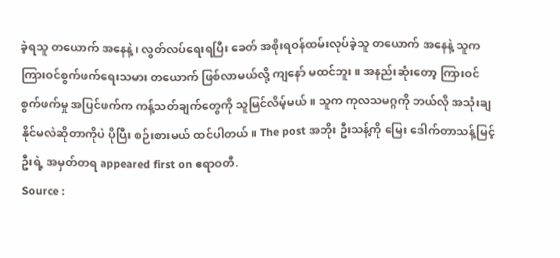ခဲ့ရသူ တယောက် အနေနဲ့၊ လွတ်လပ်ရေးရပြီး ခေတ် အစိုးရဝန်ထမ်းလုပ်ခဲ့သူ တယောက် အနေနဲ့ သူက ကြားဝင်စွက်ဖက်ရေးသမား တယောက် ဖြစ်လာမယ်လို့ ကျနော် မထင်ဘူး။ အနည်းဆုံးတော့ ကြားဝင်စွက်ဖက်မှု အပြင်ဖက်က ကန့်သတ်ချက်တွေကို သူမြင်လိမ့်မယ်။ သူက ကုလသမဂ္ဂကို ဘယ်လို အသုံးချနိုင်မလဲဆိုတာကိုပဲ ပိုပြီး စဉ်းစားမယ် ထင်ပါတယ်။ The post အဘိုး ဦးသန့်ကို မြေး ဒေါက်တာသန့်မြင့်ဦးရဲ့ အမှတ်တရ appeared first on ဧရာဝတီ.
Source :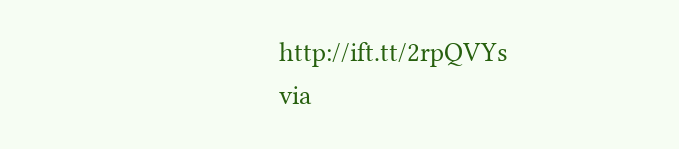http://ift.tt/2rpQVYs
via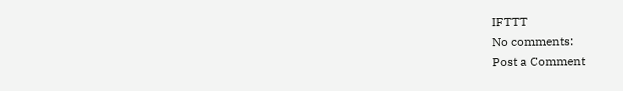IFTTT
No comments:
Post a Comment